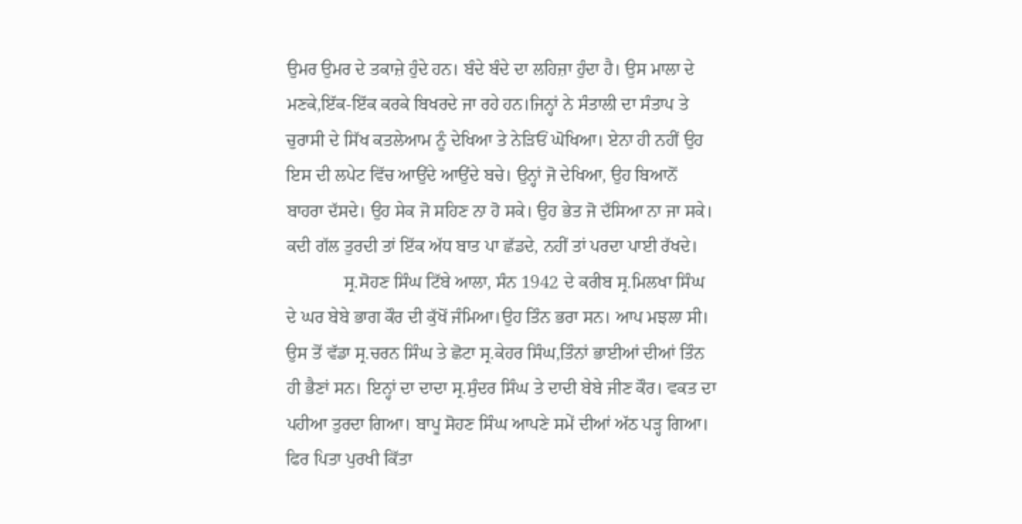ਉਮਰ ਉਮਰ ਦੇ ਤਕਾਜ਼ੇ ਹੁੰਦੇ ਹਨ। ਬੰਦੇ ਬੰਦੇ ਦਾ ਲਹਿਜ਼ਾ ਹੁੰਦਾ ਹੈ। ਉਸ ਮਾਲਾ ਦੇ ਮਣਕੇ,ਇੱਕ-ਇੱਕ ਕਰਕੇ ਬਿਖਰਦੇ ਜਾ ਰਹੇ ਹਨ।ਜਿਨ੍ਹਾਂ ਨੇ ਸੰਤਾਲੀ ਦਾ ਸੰਤਾਪ ਤੇ ਚੁਰਾਸੀ ਦੇ ਸਿੱਖ ਕਤਲੇਆਮ ਨੂੰ ਦੇਖਿਆ ਤੇ ਨੇੜਿਓਂ ਘੋਖਿਆ। ਏਨਾ ਹੀ ਨਹੀਂ ਉਹ ਇਸ ਦੀ ਲਪੇਟ ਵਿੱਚ ਆਉਂਦੇ ਆਉਂਦੇ ਬਚੇ। ਉਨ੍ਹਾਂ ਜੋ ਦੇਖਿਆ, ਉਹ ਬਿਆਨੋਂ ਬਾਹਰਾ ਦੱਸਦੇ। ਉਹ ਸੇਕ ਜੋ ਸਹਿਣ ਨਾ ਹੋ ਸਕੇ। ਉਹ ਭੇਤ ਜੋ ਦੱਸਿਆ ਨਾ ਜਾ ਸਕੇ। ਕਦੀ ਗੱਲ ਤੁਰਦੀ ਤਾਂ ਇੱਕ ਅੱਧ ਬਾਤ ਪਾ ਛੱਡਦੇ, ਨਹੀਂ ਤਾਂ ਪਰਦਾ ਪਾਈ ਰੱਖਦੇ।
             ਸ੍ਰ.ਸੋਹਣ ਸਿੰਘ ਟਿੱਬੇ ਆਲਾ, ਸੰਨ 1942 ਦੇ ਕਰੀਬ ਸ੍ਰ.ਮਿਲਖਾ ਸਿੰਘ ਦੇ ਘਰ ਬੇਬੇ ਭਾਗ ਕੌਰ ਦੀ ਕੁੱਖੋਂ ਜੰਮਿਆ।ਉਹ ਤਿੰਨ ਭਰਾ ਸਨ। ਆਪ ਮਝਲਾ ਸੀ। ਉਸ ਤੋਂ ਵੱਡਾ ਸ੍ਰ.ਚਰਨ ਸਿੰਘ ਤੇ ਛੋਟਾ ਸ੍ਰ.ਕੇਹਰ ਸਿੰਘ,ਤਿੰਨਾਂ ਭਾਈਆਂ ਦੀਆਂ ਤਿੰਨ ਹੀ ਭੈਣਾਂ ਸਨ। ਇਨ੍ਹਾਂ ਦਾ ਦਾਦਾ ਸ੍ਰ.ਸੁੰਦਰ ਸਿੰਘ ਤੇ ਦਾਦੀ ਬੇਬੇ ਜੀਣ ਕੌਰ। ਵਕਤ ਦਾ ਪਹੀਆ ਤੁਰਦਾ ਗਿਆ। ਬਾਪੂ ਸੋਹਣ ਸਿੰਘ ਆਪਣੇ ਸਮੇਂ ਦੀਆਂ ਅੱਠ ਪੜ੍ਹ ਗਿਆ। ਫਿਰ ਪਿਤਾ ਪੁਰਖੀ ਕਿੱਤਾ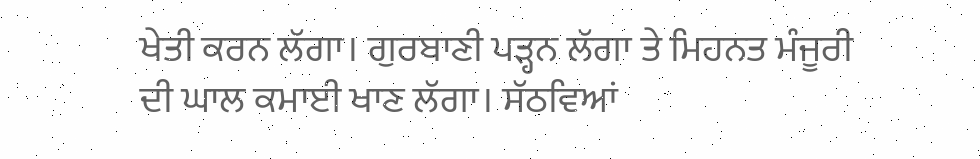ਖੇਤੀ ਕਰਨ ਲੱਗਾ। ਗੁਰਬਾਣੀ ਪੜ੍ਹਨ ਲੱਗਾ ਤੇ ਮਿਹਨਤ ਮੰਜੂਰੀ ਦੀ ਘਾਲ ਕਮਾਈ ਖਾਣ ਲੱਗਾ। ਸੱਠਵਿਆਂ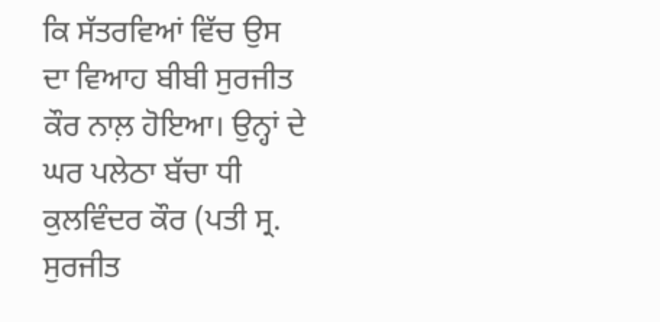ਕਿ ਸੱਤਰਵਿਆਂ ਵਿੱਚ ਉਸ ਦਾ ਵਿਆਹ ਬੀਬੀ ਸੁਰਜੀਤ ਕੌਰ ਨਾਲ਼ ਹੋਇਆ। ਉਨ੍ਹਾਂ ਦੇ ਘਰ ਪਲੇਠਾ ਬੱਚਾ ਧੀ ਕੁਲਵਿੰਦਰ ਕੌਰ (ਪਤੀ ਸ੍ਰ. ਸੁਰਜੀਤ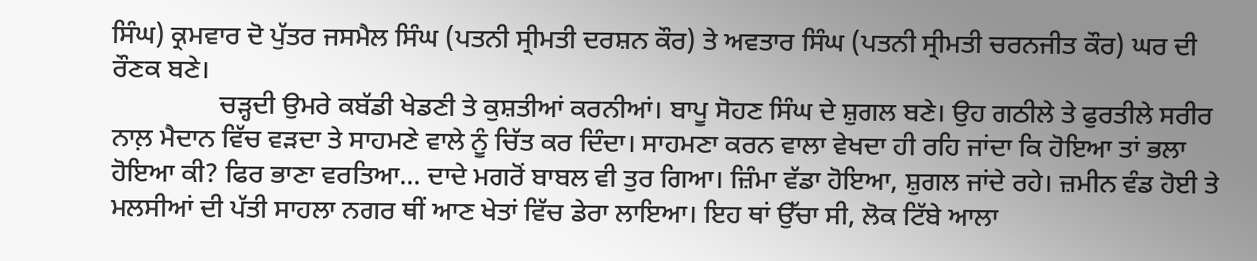ਸਿੰਘ) ਕ੍ਰਮਵਾਰ ਦੋ ਪੁੱਤਰ ਜਸਮੈਲ ਸਿੰਘ (ਪਤਨੀ ਸ੍ਰੀਮਤੀ ਦਰਸ਼ਨ ਕੌਰ) ਤੇ ਅਵਤਾਰ ਸਿੰਘ (ਪਤਨੀ ਸ੍ਰੀਮਤੀ ਚਰਨਜੀਤ ਕੌਰ) ਘਰ ਦੀ ਰੌਣਕ ਬਣੇ।
                ਚੜ੍ਹਦੀ ਉਮਰੇ ਕਬੱਡੀ ਖੇਡਣੀ ਤੇ ਕੁਸ਼ਤੀਆਂ ਕਰਨੀਆਂ। ਬਾਪੂ ਸੋਹਣ ਸਿੰਘ ਦੇ ਸ਼ੁਗਲ ਬਣੇ। ਉਹ ਗਠੀਲੇ ਤੇ ਫੁਰਤੀਲੇ ਸਰੀਰ ਨਾਲ਼ ਮੈਦਾਨ ਵਿੱਚ ਵੜਦਾ ਤੇ ਸਾਹਮਣੇ ਵਾਲੇ ਨੂੰ ਚਿੱਤ ਕਰ ਦਿੰਦਾ। ਸਾਹਮਣਾ ਕਰਨ ਵਾਲਾ ਵੇਖਦਾ ਹੀ ਰਹਿ ਜਾਂਦਾ ਕਿ ਹੋਇਆ ਤਾਂ ਭਲਾ ਹੋਇਆ ਕੀ? ਫਿਰ ਭਾਣਾ ਵਰਤਿਆ... ਦਾਦੇ ਮਗਰੋਂ ਬਾਬਲ ਵੀ ਤੁਰ ਗਿਆ। ਜ਼ਿੰਮਾ ਵੱਡਾ ਹੋਇਆ, ਸ਼ੁਗਲ ਜਾਂਦੇ ਰਹੇ। ਜ਼ਮੀਨ ਵੰਡ ਹੋਈ ਤੇ ਮਲਸੀਆਂ ਦੀ ਪੱਤੀ ਸਾਹਲਾ ਨਗਰ ਥੀਂ ਆਣ ਖੇਤਾਂ ਵਿੱਚ ਡੇਰਾ ਲਾਇਆ। ਇਹ ਥਾਂ ਉੱਚਾ ਸੀ, ਲੋਕ ਟਿੱਬੇ ਆਲਾ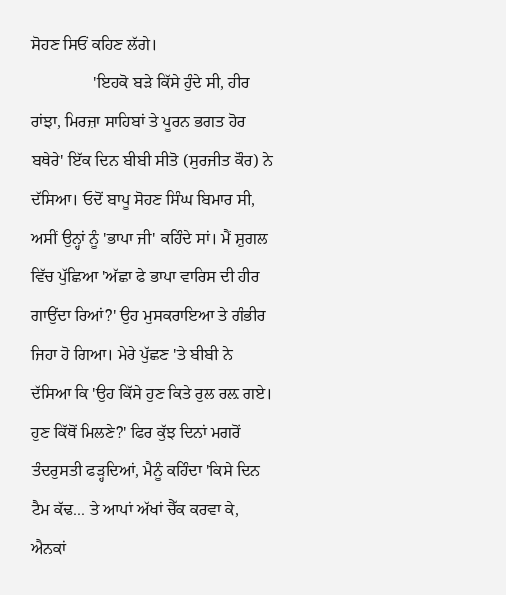ਸੋਹਣ ਸਿਓਂ ਕਹਿਣ ਲੱਗੇ।
               'ਇਹਕੋ ਬੜੇ ਕਿੱਸੇ ਹੁੰਦੇ ਸੀ, ਹੀਰ ਰਾਂਝਾ, ਮਿਰਜ਼ਾ ਸਾਹਿਬਾਂ ਤੇ ਪੂਰਨ ਭਗਤ ਹੋਰ ਬਥੇਰੇ' ਇੱਕ ਦਿਨ ਬੀਬੀ ਸੀਤੋ (ਸੁਰਜੀਤ ਕੌਰ) ਨੇ ਦੱਸਿਆ। ਓਦੋਂ ਬਾਪੂ ਸੋਹਣ ਸਿੰਘ ਬਿਮਾਰ ਸੀ, ਅਸੀਂ ਉਨ੍ਹਾਂ ਨੂੰ 'ਭਾਪਾ ਜੀ' ਕਹਿੰਦੇ ਸਾਂ। ਮੈਂ ਸ਼ੁਗਲ ਵਿੱਚ ਪੁੱਛਿਆ 'ਅੱਛਾ ਫੇ ਭਾਪਾ ਵਾਰਿਸ ਦੀ ਹੀਰ ਗਾਉਂਦਾ ਰਿਆਂ?' ਉਹ ਮੁਸਕਰਾਇਆ ਤੇ ਗੰਭੀਰ ਜਿਹਾ ਹੋ ਗਿਆ। ਮੇਰੇ ਪੁੱਛਣ 'ਤੇ ਬੀਬੀ ਨੇ ਦੱਸਿਆ ਕਿ 'ਉਹ ਕਿੱਸੇ ਹੁਣ ਕਿਤੇ ਰੁਲ ਰਲ਼ ਗਏ। ਹੁਣ ਕਿੱਥੋਂ ਮਿਲਣੇ?' ਫਿਰ ਕੁੱਝ ਦਿਨਾਂ ਮਗਰੋਂ ਤੰਦਰੁਸਤੀ ਫੜ੍ਹਦਿਆਂ, ਮੈਨੂੰ ਕਹਿੰਦਾ 'ਕਿਸੇ ਦਿਨ ਟੈਮ ਕੱਢ... ਤੇ ਆਪਾਂ ਅੱਖਾਂ ਚੈੱਕ ਕਰਵਾ ਕੇ, ਐਨਕਾਂ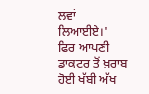ਲਵਾਂ ਲਿਆਈਏ।' ਫਿਰ ਆਪਣੀ ਡਾਕਟਰ ਤੋਂ ਖ਼ਰਾਬ ਹੋਈ ਖੱਬੀ ਅੱਖ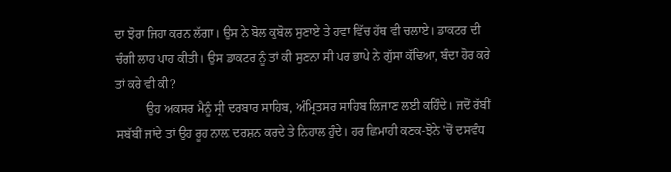ਦਾ ਝੋਰਾ ਜਿਹਾ ਕਰਨ ਲੱਗਾ। ਉਸ ਨੇ ਬੋਲ ਕੁਬੋਲ ਸੁਣਾਏ ਤੇ ਹਵਾ ਵਿੱਚ ਹੱਥ ਵੀ ਚਲਾਏ। ਡਾਕਟਰ ਦੀ ਚੰਗੀ ਲਾਹ ਪਾਹ ਕੀਤੀ। ਉਸ ਡਾਕਟਰ ਨੂੰ ਤਾਂ ਕੀ ਸੁਣਨਾ ਸੀ ਪਰ ਭਾਪੇ ਨੇ ਗੁੱਸਾ ਕੱਢਿਆ, ਬੰਦਾ ਹੋਰ ਕਰੇ ਤਾਂ ਕਰੇ ਵੀ ਕੀ?
          ਉਹ ਅਕਸਰ ਮੈਨੂੰ ਸ੍ਰੀ ਦਰਬਾਰ ਸਾਹਿਬ, ਅੰਮ੍ਰਿਤਸਰ ਸਾਹਿਬ ਲਿਜਾਣ ਲਈ ਕਹਿੰਦੇ। ਜਦੋਂ ਰੱਬੀਂ ਸਬੱਬੀਂ ਜਾਂਦੇ ਤਾਂ ਉਹ ਰੂਹ ਨਾਲ਼ ਦਰਸ਼ਨ ਕਰਦੇ ਤੇ ਨਿਹਾਲ ਹੁੰਦੇ। ਹਰ ਛਿਮਾਹੀ ਕਣਕ-ਝੋਨੇ 'ਚੋਂ ਦਸਵੰਧ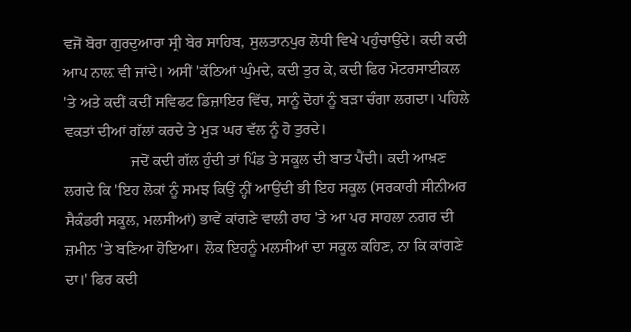ਵਜੋਂ ਬੋਰਾ ਗੁਰਦੁਆਰਾ ਸ੍ਰੀ ਬੇਰ ਸਾਹਿਬ, ਸੁਲਤਾਨਪੁਰ ਲੋਧੀ ਵਿਖੇ ਪਹੁੰਚਾਉਂਦੇ। ਕਦੀ ਕਦੀ ਆਪ ਨਾਲ਼ ਵੀ ਜਾਂਦੇ। ਅਸੀਂ 'ਕੱਠਿਆਂ ਘੁੰਮਦੇ, ਕਦੀ ਤੁਰ ਕੇ, ਕਦੀ ਫਿਰ ਮੋਟਰਸਾਈਕਲ 'ਤੇ ਅਤੇ ਕਦੀਂ ਕਦੀਂ ਸਵਿਫਟ ਡਿਜ਼ਾਇਰ ਵਿੱਚ, ਸਾਨੂੰ ਦੋਹਾਂ ਨੂੰ ਬੜਾ ਚੰਗਾ ਲਗਦਾ। ਪਹਿਲੇ ਵਕਤਾਂ ਦੀਆਂ ਗੱਲਾਂ ਕਰਦੇ ਤੇ ਮੁੜ ਘਰ ਵੱਲ ਨੂੰ ਹੋ ਤੁਰਦੇ।
                 ਜਦੋਂ ਕਦੀ ਗੱਲ ਹੁੰਦੀ ਤਾਂ ਪਿੰਡ ਤੇ ਸਕੂਲ ਦੀ ਬਾਤ ਪੈਂਦੀ। ਕਦੀ ਆਖ਼ਣ ਲਗਦੇ ਕਿ 'ਇਹ ਲੋਕਾਂ ਨੂੰ ਸਮਝ ਕਿਉਂ ਨ੍ਹੀਂ ਆਉਂਦੀ ਭੀ ਇਹ ਸਕੂਲ (ਸਰਕਾਰੀ ਸੀਨੀਅਰ ਸੈਕੰਡਰੀ ਸਕੂਲ, ਮਲਸੀਆਂ) ਭਾਵੇਂ ਕਾਂਗਣੇ ਵਾਲੀ ਰਾਹ 'ਤੇ ਆ ਪਰ ਸਾਹਲਾ ਨਗਰ ਦੀ ਜ਼ਮੀਨ 'ਤੇ ਬਣਿਆ ਹੋਇਆ। ਲੋਕ ਇਹਨੂੰ ਮਲਸੀਆਂ ਦਾ ਸਕੂਲ ਕਹਿਣ, ਨਾ ਕਿ ਕਾਂਗਣੇ ਦਾ।' ਫਿਰ ਕਦੀ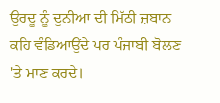ਉਰਦੂ ਨੂੰ ਦੁਨੀਆ ਦੀ ਮਿੱਠੀ ਜ਼ਬਾਨ ਕਹਿ ਵੰਡਿਆਉਂਦੇ ਪਰ ਪੰਜਾਬੀ ਬੋਲਣ 'ਤੇ ਮਾਣ ਕਰਦੇ।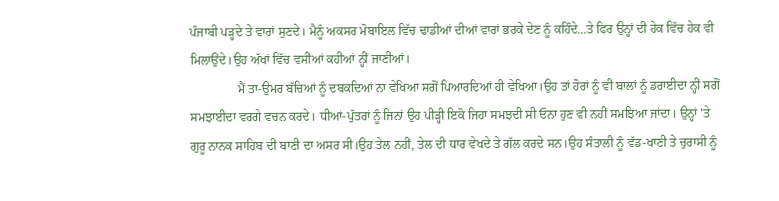ਪੰਜਾਬੀ ਪੜ੍ਹਦੇ ਤੇ ਵਾਰਾਂ ਸੁਣਦੇ। ਮੈਨੂੰ ਅਕਸਰ ਮੋਬਾਇਲ ਵਿੱਚ ਢਾਡੀਆਂ ਦੀਆਂ ਵਾਰਾਂ ਭਰਕੇ ਦੇਣ ਨੂੰ ਕਹਿੰਦੇ...ਤੇ ਫਿਰ ਉਨ੍ਹਾਂ ਦੀ ਹੇਕ ਵਿੱਚ ਹੇਕ ਵੀ ਮਿਲਾਉਂਦੇ।ਉਹ ਅੱਖਾਂ ਵਿੱਚ ਵਸੀਆਂ ਕਹੀਆਂ ਨ੍ਹੀਂ ਜਾਣੀਆਂ।
               ਮੈਂ ਤਾ-ਉਮਰ ਬੱਚਿਆਂ ਨੂੰ ਦਬਕਦਿਆਂ ਨਾ ਵੇਖਿਆ ਸਗੋਂ ਪਿਆਰਦਿਆਂ ਹੀ ਵੇਖਿਆ।ਉਹ ਤਾਂ ਹੋਰਾਂ ਨੂੰ ਵੀ ਬਾਲਾਂ ਨੂੰ ਡਰਾਈਦਾ ਨ੍ਹੀਂ ਸਗੋਂ ਸਮਝਾਈਦਾ ਵਰਗੇ ਵਚਨ ਕਰਦੇ। ਧੀਆਂ-ਪੁੱਤਰਾਂ ਨੂੰ ਜਿਨਾਂ ਉਹ ਪੀੜ੍ਹੀ ਇਕੋ ਜਿਹਾ ਸਮਝਦੀ ਸੀ ਓਨਾ ਹੁਣ ਵੀ ਨਹੀਂ ਸਮਝਿਆ ਜਾਂਦਾ। ਉਨ੍ਹਾਂ 'ਤੇ ਗੁਰੂ ਨਾਨਕ ਸਾਹਿਬ ਦੀ ਬਾਣੀ ਦਾ ਅਸਰ ਸੀ।ਉਹ ਤੇਲ ਨਹੀਂ, ਤੇਲ ਦੀ ਧਾਰ ਵੇਖਦੇ ਤੇ ਗੱਲ ਕਰਦੇ ਸਨ।ਉਹ ਸੰਤਾਲੀ ਨੂੰ ਵੱਡ-ਖਾਣੀ ਤੇ ਚੁਰਾਸੀ ਨੂੰ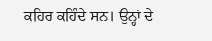ਕਹਿਰ ਕਹਿੰਦੇ ਸਨ। ਉਨ੍ਹਾਂ ਦੇ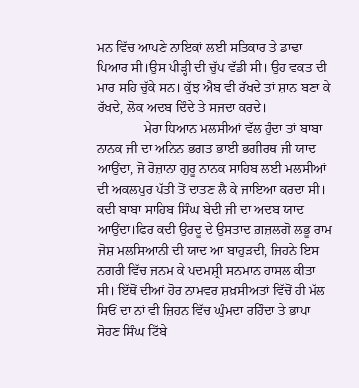ਮਨ ਵਿੱਚ ਆਪਣੇ ਨਾਇਕਾਂ ਲਈ ਸਤਿਕਾਰ ਤੇ ਡਾਢਾ ਪਿਆਰ ਸੀ।ਉਸ ਪੀੜ੍ਹੀ ਦੀ ਚੁੱਪ ਵੱਡੀ ਸੀ। ਉਹ ਵਕਤ ਦੀ ਮਾਰ ਸਹਿ ਚੁੱਕੇ ਸਨ। ਕੁੱਝ ਐਬ ਵੀ ਰੱਖਦੇ ਤਾਂ ਸ਼ਾਨ ਬਣਾ ਕੇ ਰੱਖਦੇ, ਲੋਕ ਅਦਬ ਦਿੰਦੇ ਤੇ ਸਜਦਾ ਕਰਦੇ।
              ਮੇਰਾ ਧਿਆਨ ਮਲਸੀਆਂ ਵੱਲ ਹੁੰਦਾ ਤਾਂ ਬਾਬਾ ਨਾਨਕ ਜੀ ਦਾ ਅਨਿਨ ਭਗਤ ਭਾਈ ਭਗੀਰਥ ਜੀ ਯਾਦ ਆਉਂਦਾ, ਜੋ ਰੋਜ਼ਾਨਾ ਗੁਰੂ ਨਾਨਕ ਸਾਹਿਬ ਲਈ ਮਲਸੀਆਂ ਦੀ ਅਕਲਪੁਰ ਪੱਤੀ ਤੋਂ ਦਾਤਣ ਲੈ ਕੇ ਜਾਇਆ ਕਰਦਾ ਸੀ। ਕਦੀ ਬਾਬਾ ਸਾਹਿਬ ਸਿੰਘ ਬੇਦੀ ਜੀ ਦਾ ਅਦਬ ਯਾਦ ਆਉਂਦਾ।ਫਿਰ ਕਦੀ ਉਰਦੂ ਦੇ ਉਸਤਾਦ ਗ਼ਜ਼ਲਗੋ ਲਭੂ ਰਾਮ ਜੋਸ਼ ਮਲਸਿਆਨੀ ਦੀ ਯਾਦ ਆ ਬਾਹੁੜਦੀ, ਜਿਹਨੇ ਇਸ ਨਗਰੀ ਵਿੱਚ ਜਨਮ ਕੇ ਪਦਮਸ਼੍ਰੀ ਸਨਮਾਨ ਹਾਸਲ ਕੀਤਾ ਸੀ। ਇੱਥੋਂ ਦੀਆਂ ਹੋਰ ਨਾਮਵਰ ਸ਼ਖ਼ਸੀਅਤਾਂ ਵਿੱਚੋਂ ਹੀ ਮੱਲ ਸਿਓਂ ਦਾ ਨਾਂ ਵੀ ਜ਼ਿਹਨ ਵਿੱਚ ਘੁੰਮਦਾ ਰਹਿੰਦਾ ਤੇ ਭਾਪਾ ਸੋਹਣ ਸਿੰਘ ਟਿੱਬੇ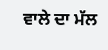ਵਾਲੇ ਦਾ ਮੱਲ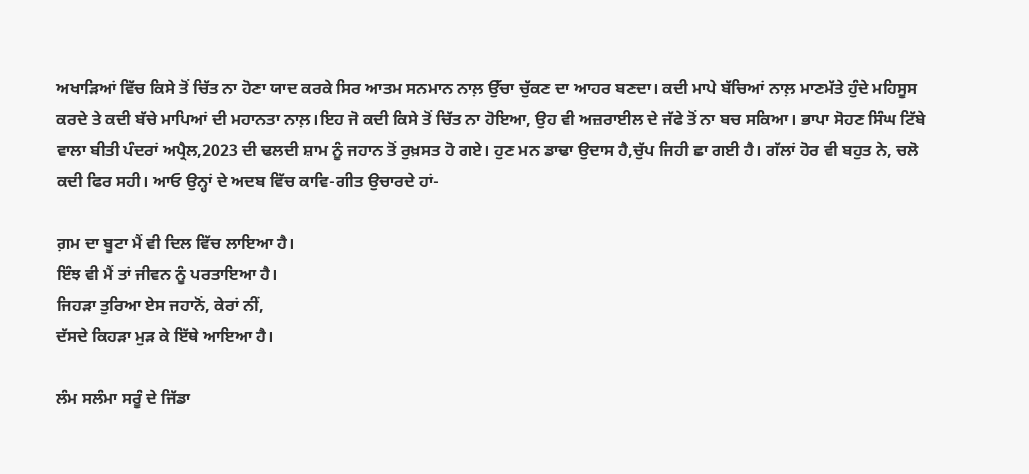ਅਖਾੜਿਆਂ ਵਿੱਚ ਕਿਸੇ ਤੋਂ ਚਿੱਤ ਨਾ ਹੋਣਾ ਯਾਦ ਕਰਕੇ ਸਿਰ ਆਤਮ ਸਨਮਾਨ ਨਾਲ਼ ਉੱਚਾ ਚੁੱਕਣ ਦਾ ਆਹਰ ਬਣਦਾ। ਕਦੀ ਮਾਪੇ ਬੱਚਿਆਂ ਨਾਲ਼ ਮਾਣਮੱਤੇ ਹੁੰਦੇ ਮਹਿਸੂਸ ਕਰਦੇ ਤੇ ਕਦੀ ਬੱਚੇ ਮਾਪਿਆਂ ਦੀ ਮਹਾਨਤਾ ਨਾਲ਼।ਇਹ ਜੋ ਕਦੀ ਕਿਸੇ ਤੋਂ ਚਿੱਤ ਨਾ ਹੋਇਆ, ਉਹ ਵੀ ਅਜ਼ਰਾਈਲ ਦੇ ਜੱਫੇ ਤੋਂ ਨਾ ਬਚ ਸਕਿਆ। ਭਾਪਾ ਸੋਹਣ ਸਿੰਘ ਟਿੱਬੇ ਵਾਲਾ ਬੀਤੀ ਪੰਦਰਾਂ ਅਪ੍ਰੈਲ,2023 ਦੀ ਢਲਦੀ ਸ਼ਾਮ ਨੂੰ ਜਹਾਨ ਤੋਂ ਰੁਖ਼ਸਤ ਹੋ ਗਏ। ਹੁਣ ਮਨ ਡਾਢਾ ਉਦਾਸ ਹੈ,ਚੁੱਪ ਜਿਹੀ ਛਾ ਗਈ ਹੈ। ਗੱਲਾਂ ਹੋਰ ਵੀ ਬਹੁਤ ਨੇ, ਚਲੋ ਕਦੀ ਫਿਰ ਸਹੀ। ਆਓ ਉਨ੍ਹਾਂ ਦੇ ਅਦਬ ਵਿੱਚ ਕਾਵਿ-ਗੀਤ ਉਚਾਰਦੇ ਹਾਂ-

ਗ਼ਮ ਦਾ ਬੂਟਾ ਮੈਂ ਵੀ ਦਿਲ ਵਿੱਚ ਲਾਇਆ ਹੈ।
ਇੰਝ ਵੀ ਮੈਂ ਤਾਂ ਜੀਵਨ ਨੂੰ ਪਰਤਾਇਆ ਹੈ।
ਜਿਹੜਾ ਤੁਰਿਆ ਏਸ ਜਹਾਨੋਂ, ਕੇਰਾਂ ਨੀਂ,
ਦੱਸਦੇ ਕਿਹੜਾ ਮੁੜ ਕੇ ਇੱਥੇ ਆਇਆ ਹੈ।

ਲੰਮ ਸਲੰਮਾ ਸਰੂੰ ਦੇ ਜਿੱਡਾ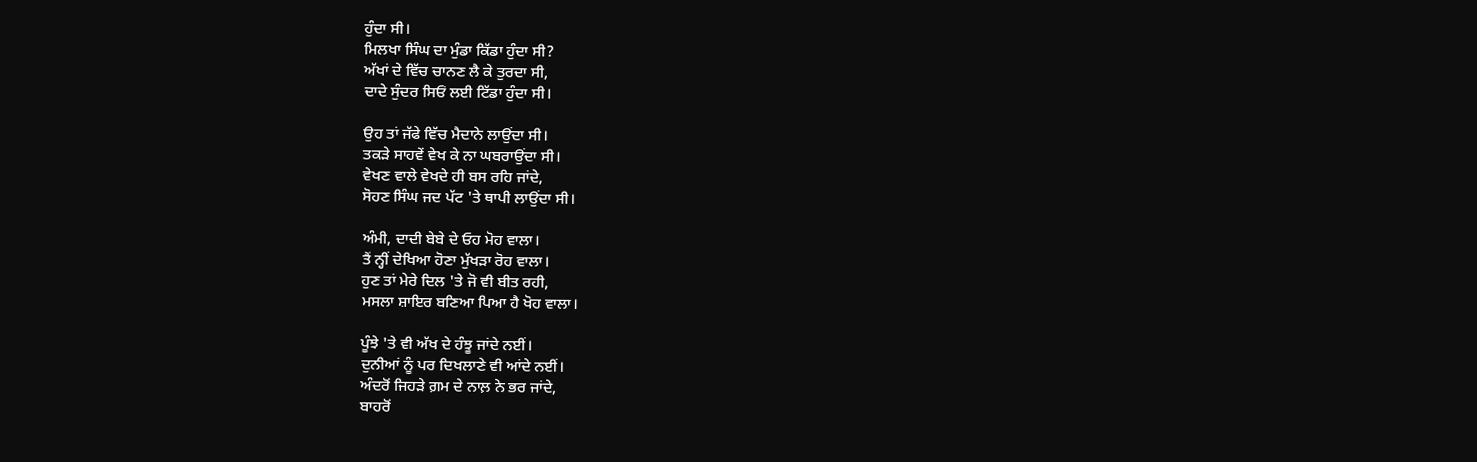ਹੁੰਦਾ ਸੀ।
ਮਿਲਖਾ ਸਿੰਘ ਦਾ ਮੁੰਡਾ ਕਿੱਡਾ ਹੁੰਦਾ ਸੀ?
ਅੱਖਾਂ ਦੇ ਵਿੱਚ ਚਾਨਣ ਲੈ ਕੇ ਤੁਰਦਾ ਸੀ,
ਦਾਦੇ ਸੁੰਦਰ ਸਿਓਂ ਲਈ ਟਿੱਡਾ ਹੁੰਦਾ ਸੀ।

ਉਹ ਤਾਂ ਜੱਫੇ ਵਿੱਚ ਮੈਦਾਨੇ ਲਾਉਂਦਾ ਸੀ।
ਤਕੜੇ ਸਾਹਵੇਂ ਵੇਖ ਕੇ ਨਾ ਘਬਰਾਉਂਦਾ ਸੀ।
ਵੇਖਣ ਵਾਲੇ ਵੇਖਦੇ ਹੀ ਬਸ ਰਹਿ ਜਾਂਦੇ,
ਸੋਹਣ ਸਿੰਘ ਜਦ ਪੱਟ 'ਤੇ ਥਾਪੀ ਲਾਉਂਦਾ ਸੀ।

ਅੰਮੀ, ਦਾਦੀ ਬੇਬੇ ਦੇ ਓਹ ਮੋਹ ਵਾਲਾ।
ਤੈਂ ਨ੍ਹੀਂ ਦੇਖਿਆ ਹੋਣਾ ਮੁੱਖੜਾ ਰੋਹ ਵਾਲਾ।
ਹੁਣ ਤਾਂ ਮੇਰੇ ਦਿਲ 'ਤੇ ਜੋ ਵੀ ਬੀਤ ਰਹੀ,
ਮਸਲਾ ਸ਼ਾਇਰ ਬਣਿਆ ਪਿਆ ਹੈ ਖੋਹ ਵਾਲਾ।

ਪੂੰਝੇ 'ਤੇ ਵੀ ਅੱਖ ਦੇ ਹੰਝੂ ਜਾਂਦੇ ਨਈਂ।
ਦੁਨੀਆਂ ਨੂੰ ਪਰ ਦਿਖਲਾਣੇ ਵੀ ਆਂਦੇ ਨਈਂ।
ਅੰਦਰੋਂ ਜਿਹੜੇ ਗ਼ਮ ਦੇ ਨਾਲ਼ ਨੇ ਭਰ ਜਾਂਦੇ,
ਬਾਹਰੋਂ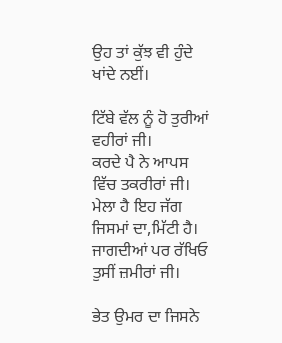ਉਹ ਤਾਂ ਕੁੱਝ ਵੀ ਹੁੰਦੇ ਖਾਂਦੇ ਨਈਂ।

ਟਿੱਬੇ ਵੱਲ ਨੂੰ ਹੋ ਤੁਰੀਆਂ ਵਹੀਰਾਂ ਜੀ।
ਕਰਦੇ ਪੈ ਨੇ ਆਪਸ ਵਿੱਚ ਤਕਰੀਰਾਂ ਜੀ।
ਮੇਲਾ ਹੈ ਇਹ ਜੱਗ ਜਿਸਮਾਂ ਦਾ,ਮਿੱਟੀ ਹੈ।
ਜਾਗਦੀਆਂ ਪਰ ਰੱਖਿਓ ਤੁਸੀਂ ਜ਼ਮੀਰਾਂ ਜੀ।

ਭੇਤ ਉਮਰ ਦਾ ਜਿਸਨੇ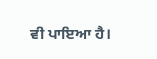ਵੀ ਪਾਇਆ ਹੈ।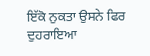ਇੱਕੋ ਨੁਕਤਾ ਉਸਨੇ ਫਿਰ ਦੁਹਰਾਇਆ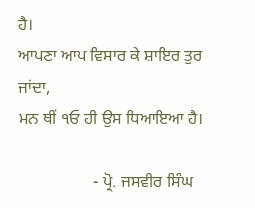ਹੈ।
ਆਪਣਾ ਆਪ ਵਿਸਾਰ ਕੇ ਸ਼ਾਇਰ ਤੁਰ ਜਾਂਦਾ,
ਮਨ ਥੀਂ ੧ਓ ਹੀ ਉਸ ਧਿਆਇਆ ਹੈ।

                  - ਪ੍ਰੋ. ਜਸਵੀਰ ਸਿੰਘ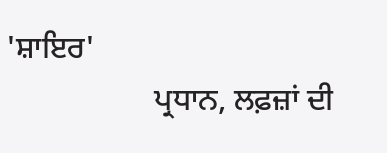'ਸ਼ਾਇਰ'
                   ਪ੍ਰਧਾਨ, ਲਫ਼ਜ਼ਾਂ ਦੀ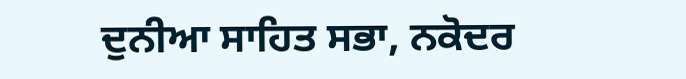ਦੁਨੀਆ ਸਾਹਿਤ ਸਭਾ, ਨਕੋਦਰ